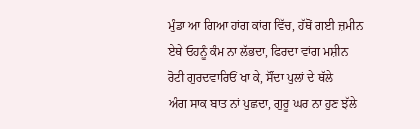ਮੁੰਡਾ ਆ ਗਿਆ ਹਾਂਗ ਕਾਂਗ ਵਿੱਚ, ਹੱਥੋਂ ਗਈ ਜ਼ਮੀਨ
ਏਥੇ ਓਹਨੂੰ ਕੰਮ ਨਾ ਲੱਭਦਾ, ਫਿਰਦਾ ਵਾਂਗ ਮਸ਼ੀਨ
ਰੋਟੀ ਗੁਰਦਵਾਰਿਓਂ ਖਾ ਕੇ, ਸੌਂਦਾ ਪੁਲਾਂ ਦੇ ਥੱਲੇ
ਅੰਗ ਸਾਕ ਬਾਤ ਨਾਂ ਪੁਛਦਾ, ਗੁਰੂ ਘਰ ਨਾ ਹੁਣ ਝੱਲੇ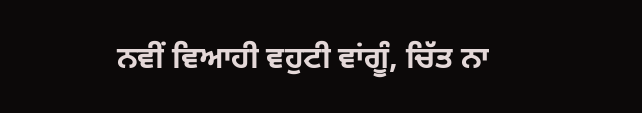ਨਵੀਂ ਵਿਆਹੀ ਵਹੁਟੀ ਵਾਂਗੂੰ, ਚਿੱਤ ਨਾ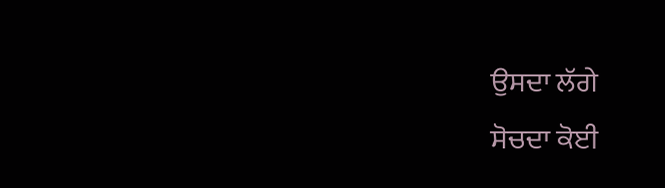ਉਸਦਾ ਲੱਗੇ
ਸੋਚਦਾ ਕੋਈ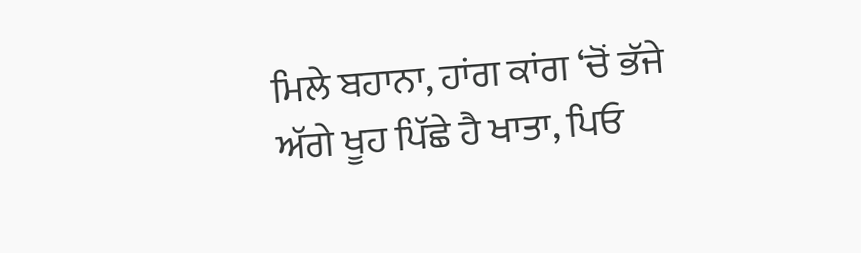ਮਿਲੇ ਬਹਾਨਾ, ਹਾਂਗ ਕਾਂਗ ‘ਚੋਂ ਭੱਜੇ
ਅੱਗੇ ਖੂਹ ਪਿੱਛੇ ਹੈ ਖਾਤਾ, ਪਿਓ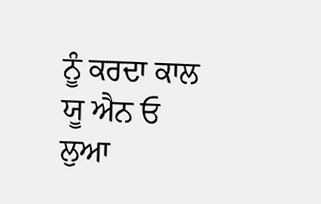ਨੂੰ ਕਰਦਾ ਕਾਲ
ਯੂ ਐਨ ਓ ਲੁਆ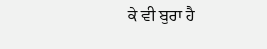ਕੇ ਵੀ ਬੁਰਾ ਹੈ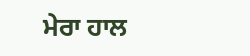ਮੇਰਾ ਹਾਲ